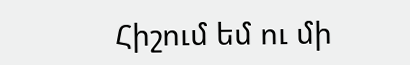Հիշում եմ ու մի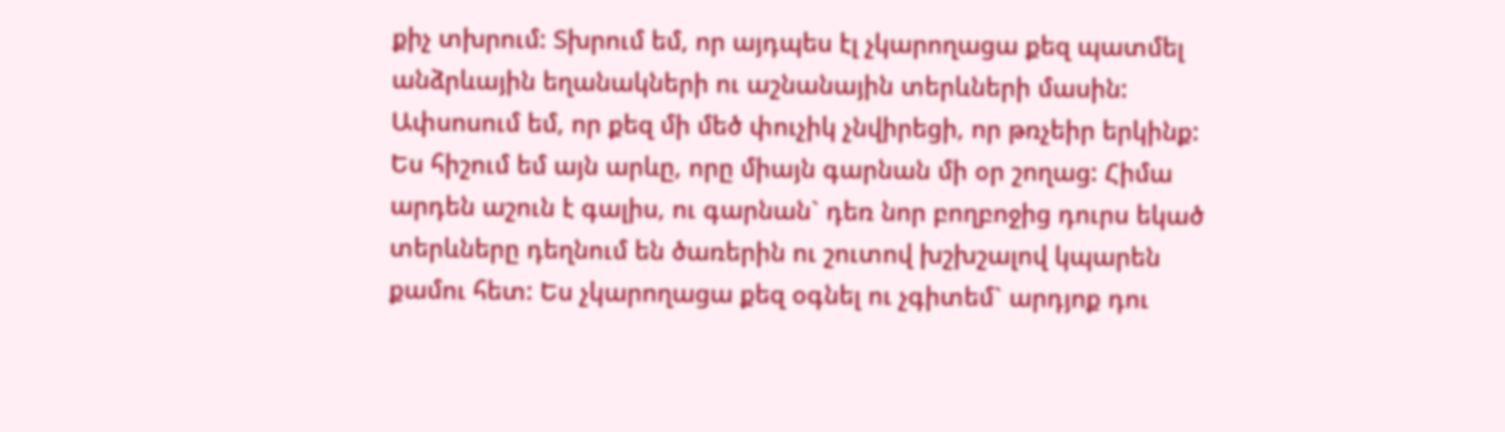քիչ տխրում: Տխրում եմ, որ այդպես էլ չկարողացա քեզ պատմել անձրևային եղանակների ու աշնանային տերևների մասին: Ափսոսում եմ, որ քեզ մի մեծ փուչիկ չնվիրեցի, որ թռչեիր երկինք: Ես հիշում եմ այն արևը, որը միայն գարնան մի օր շողաց: Հիմա արդեն աշուն է գալիս, ու գարնան` դեռ նոր բողբոջից դուրս եկած տերևները դեղնում են ծառերին ու շուտով խշխշալով կպարեն քամու հետ: Ես չկարողացա քեզ օգնել ու չգիտեմ` արդյոք դու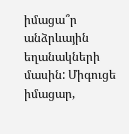իմացա՞ր անձրևային եղանակների մասին: Միգուցե իմացար,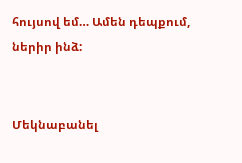հույսով եմ… Ամեն դեպքում, ներիր ինձ:


Մեկնաբանել